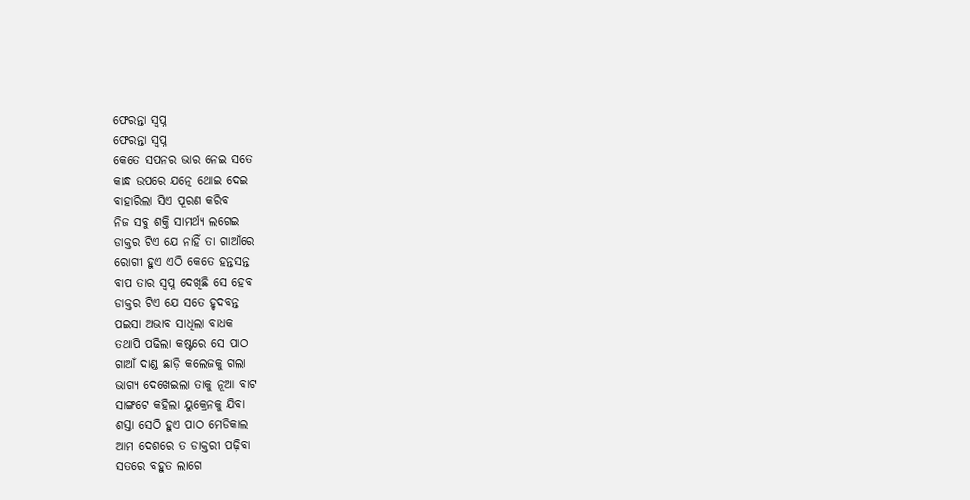ଫେରନ୍ତା ସ୍ବପ୍ନ
ଫେରନ୍ତା ସ୍ବପ୍ନ
କେତେ ସପନର ଭାର ନେଇ ସତେ
କାନ୍ଧ ଉପରେ ଯତ୍ନେ ଥୋଇ ଦେଇ
ବାହାରିଲା ସିଏ ପୂରଣ କରିବ
ନିଜ ସବୁ ଶକ୍ତି ସାମର୍ଥ୍ୟ ଲଗେଇ
ଡାକ୍ତର ଟିଏ ଯେ ନାହିଁ ତା ଗାଆଁରେ
ରୋଗୀ ହୁଏ ଏଠି କେତେ ହନ୍ତସନ୍ତ
ବାପ ତାର ସ୍ବପ୍ନ ଦେଖିଛି ସେ ହେବ
ଡାକ୍ତର ଟିଏ ଯେ ସତେ ହୃଦବନ୍ତ
ପଇସା ଅଭାବ ସାଧିଲା ବାଧକ
ତଥାପି ପଢିଲା କଷ୍ଟରେ ସେ ପାଠ
ଗାଆଁ ଦାଣ୍ଡ ଛାଡ଼ି କଲେଜକୁ ଗଲା
ଭାଗ୍ୟ ଦେଖେଇଲା ତାକୁ ନୂଆ ବାଟ
ସାଙ୍ଗଟେ କହିଲା ୟୁକ୍ରେନକୁ ଯିବା
ଶସ୍ତା ସେଠି ହୁଏ ପାଠ ମେଡିକାଲ
ଆମ ଦେଶରେ ତ ଡାକ୍ତରୀ ପଢ଼ିବା
ସତରେ ବହୁତ ଲାଗେ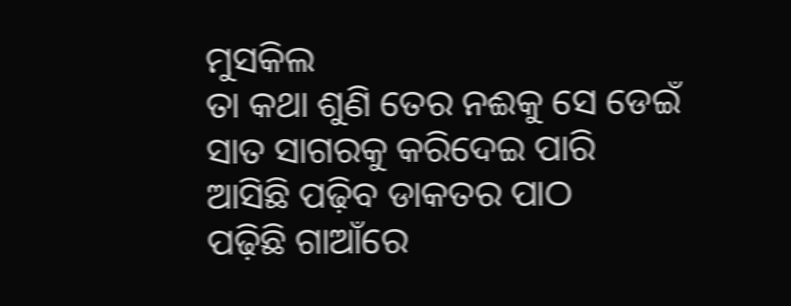ମୁସକିଲ
ତା କଥା ଶୁଣି ତେର ନଈକୁ ସେ ଡେଇଁ
ସାତ ସାଗରକୁ କରିଦେଇ ପାରି
ଆସିଛି ପଢ଼ିବ ଡାକତର ପାଠ
ପଢ଼ିଛି ଗାଆଁରେ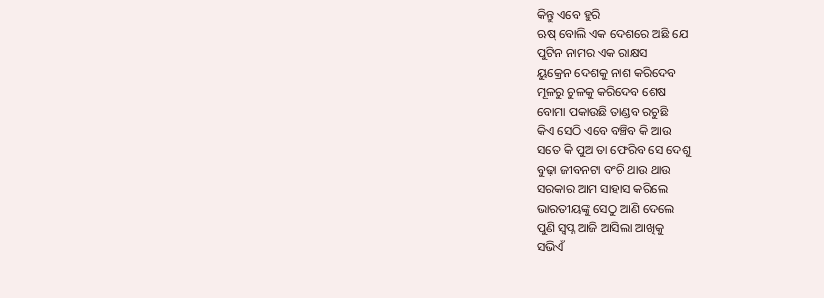କିନ୍ତୁ ଏବେ ହୁରି
ଋଷ୍ ବୋଲି ଏକ ଦେଶରେ ଅଛି ଯେ
ପୁଟିନ ନାମର ଏକ ରାକ୍ଷସ
ୟୁକ୍ରେନ ଦେଶକୁ ନାଶ କରିଦେବ
ମୂଳରୁ ଚୁଳକୁ କରିଦେବ ଶେଷ
ବୋମା ପକାଉଛି ତାଣ୍ଡବ ରଚୁଛି
କିଏ ସେଠି ଏବେ ବଞ୍ଚିବ କି ଆଉ
ସତେ କି ପୁଅ ତା ଫେରିବ ସେ ଦେଶୁ
ବୁଢ଼ା ଜୀବନଟା ବଂଚି ଥାଉ ଥାଉ
ସରକାର ଆମ ସାହାସ କରିଲେ
ଭାରତୀୟଙ୍କୁ ସେଠୁ ଆଣି ଦେଲେ
ପୁଣି ସ୍ବପ୍ନ ଆଜି ଆସିଲା ଆଖିକୁ
ସଭିଏଁ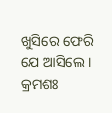ଖୁସିରେ ଫେରି ଯେ ଆସିଲେ ।
କ୍ରମଶଃ